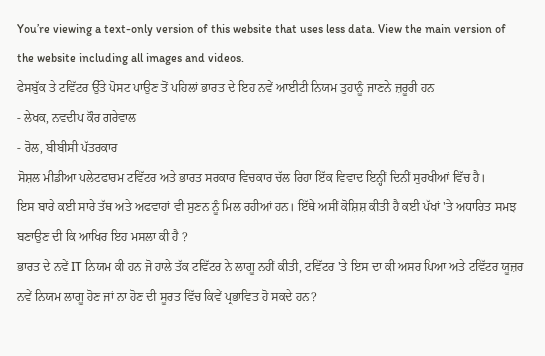You’re viewing a text-only version of this website that uses less data. View the main version of the website including all images and videos.
ਫੇਸਬੁੱਕ ਤੇ ਟਵਿੱਟਰ ਉੱਤੇ ਪੋਸਟ ਪਾਉਣ ਤੋਂ ਪਹਿਲਾਂ ਭਾਰਤ ਦੇ ਇਹ ਨਵੇਂ ਆਈਟੀ ਨਿਯਮ ਤੁਹਾਨੂੰ ਜਾਣਨੇ ਜ਼ਰੂਰੀ ਹਨ
- ਲੇਖਕ, ਨਵਦੀਪ ਕੌਰ ਗਰੇਵਾਲ
- ਰੋਲ, ਬੀਬੀਸੀ ਪੱਤਰਕਾਰ
ਸੋਸ਼ਲ ਮੀਡੀਆ ਪਲੇਟਫਾਰਮ ਟਵਿੱਟਰ ਅਤੇ ਭਾਰਤ ਸਰਕਾਰ ਵਿਚਕਾਰ ਚੱਲ ਰਿਹਾ ਇੱਕ ਵਿਵਾਦ ਇਨ੍ਹੀਂ ਦਿਨੀਂ ਸੁਰਖੀਆਂ ਵਿੱਚ ਹੈ।
ਇਸ ਬਾਰੇ ਕਈ ਸਾਰੇ ਤੱਥ ਅਤੇ ਅਫਵਾਹਾਂ ਵੀ ਸੁਣਨ ਨੂੰ ਮਿਲ ਰਹੀਆਂ ਹਨ। ਇੱਥੇ ਅਸੀਂ ਕੋਸ਼ਿਸ਼ ਕੀਤੀ ਹੈ ਕਈ ਪੱਖਾਂ 'ਤੇ ਅਧਾਰਿਤ ਸਮਝ ਬਣਾਉਣ ਦੀ ਕਿ ਆਖਿਰ ਇਹ ਮਸਲਾ ਕੀ ਹੈ ?
ਭਾਰਤ ਦੇ ਨਵੇਂ IT ਨਿਯਮ ਕੀ ਹਨ ਜੋ ਹਾਲੇ ਤੱਕ ਟਵਿੱਟਰ ਨੇ ਲਾਗੂ ਨਹੀਂ ਕੀਤੀ, ਟਵਿੱਟਰ 'ਤੇ ਇਸ ਦਾ ਕੀ ਅਸਰ ਪਿਆ ਅਤੇ ਟਵਿੱਟਰ ਯੂਜ਼ਰ ਨਵੇਂ ਨਿਯਮ ਲਾਗੂ ਹੋਣ ਜਾਂ ਨਾ ਹੋਣ ਦੀ ਸੂਰਤ ਵਿੱਚ ਕਿਵੇਂ ਪ੍ਰਭਾਵਿਤ ਹੋ ਸਕਦੇ ਹਨ?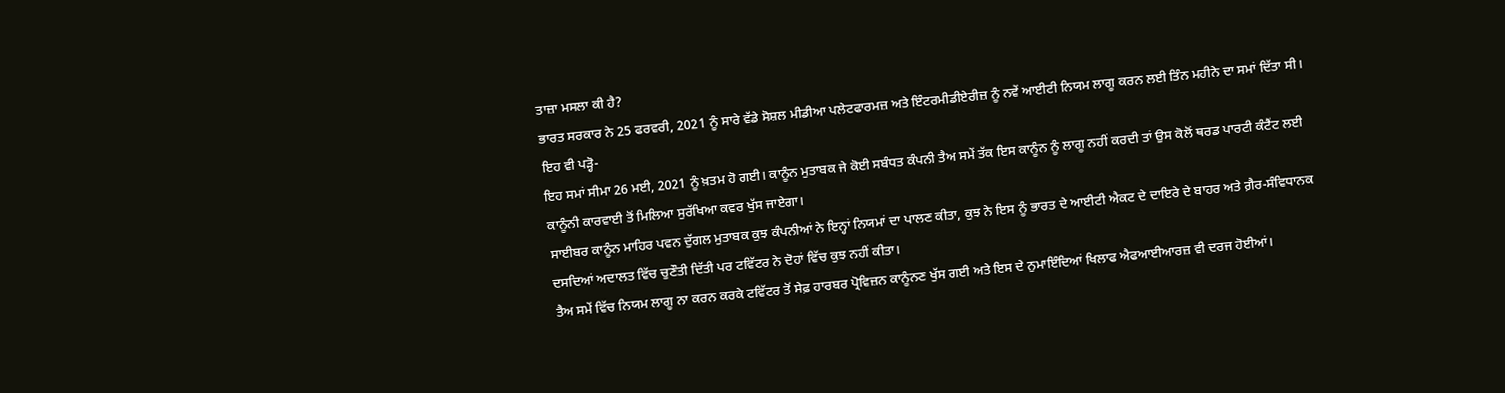ਤਾਜ਼ਾ ਮਸਲਾ ਕੀ ਹੈ?
ਭਾਰਤ ਸਰਕਾਰ ਨੇ 25 ਫਰਵਰੀ, 2021 ਨੂੰ ਸਾਰੇ ਵੱਡੇ ਸੋਸ਼ਲ ਮੀਡੀਆ ਪਲੇਟਫਾਰਮਜ਼ ਅਤੇ ਇੰਟਰਮੀਡੀਏਰੀਜ਼ ਨੂੰ ਨਵੇਂ ਆਈਟੀ ਨਿਯਮ ਲਾਗੂ ਕਰਨ ਲਈ ਤਿੰਨ ਮਹੀਨੇ ਦਾ ਸਮਾਂ ਦਿੱਤਾ ਸੀ।
ਇਹ ਵੀ ਪੜ੍ਹੋ-
ਇਹ ਸਮਾਂ ਸੀਮਾ 26 ਮਈ, 2021 ਨੂੰ ਖ਼ਤਮ ਹੋ ਗਈ। ਕਾਨੂੰਨ ਮੁਤਾਬਕ ਜੇ ਕੋਈ ਸਬੰਧਤ ਕੰਪਨੀ ਤੈਅ ਸਮੇਂ ਤੱਕ ਇਸ ਕਾਨੂੰਨ ਨੂੰ ਲਾਗੂ ਨਹੀਂ ਕਰਦੀ ਤਾਂ ਉਸ ਕੋਲੋਂ ਥਰਡ ਪਾਰਟੀ ਕੰਟੈਂਟ ਲਈ ਕਾਨੂੰਨੀ ਕਾਰਵਾਈ ਤੋਂ ਮਿਲਿਆ ਸੁਰੱਖਿਆ ਕਵਰ ਖੁੱਸ ਜਾਏਗਾ।
ਸਾਈਬਰ ਕਾਨੂੰਨ ਮਾਹਿਰ ਪਵਨ ਦੁੱਗਲ ਮੁਤਾਬਕ ਕੁਝ ਕੰਪਨੀਆਂ ਨੇ ਇਨ੍ਹਾਂ ਨਿਯਮਾਂ ਦਾ ਪਾਲਣ ਕੀਤਾ, ਕੁਝ ਨੇ ਇਸ ਨੂੰ ਭਾਰਤ ਦੇ ਆਈਟੀ ਐਕਟ ਦੇ ਦਾਇਰੇ ਦੇ ਬਾਹਰ ਅਤੇ ਗ਼ੈਰ-ਸੰਵਿਧਾਨਕ ਦਸਦਿਆਂ ਅਦਾਲਤ ਵਿੱਚ ਚੁਣੌਤੀ ਦਿੱਤੀ ਪਰ ਟਵਿੱਟਰ ਨੇ ਦੋਹਾਂ ਵਿੱਚ ਕੁਝ ਨਹੀਂ ਕੀਤਾ।
ਤੈਅ ਸਮੇਂ ਵਿੱਚ ਨਿਯਮ ਲਾਗੂ ਨਾ ਕਰਨ ਕਰਕੇ ਟਵਿੱਟਰ ਤੋਂ ਸੇਫ਼ ਹਾਰਬਰ ਪ੍ਰੋਵਿਜ਼ਨ ਕਾਨੂੰਨਣ ਖੁੱਸ ਗਈ ਅਤੇ ਇਸ ਦੇ ਨੁਮਾਇੰਦਿਆਂ ਖਿਲਾਫ ਐਫਆਈਆਰਜ਼ ਵੀ ਦਰਜ ਹੋਈਆਂ।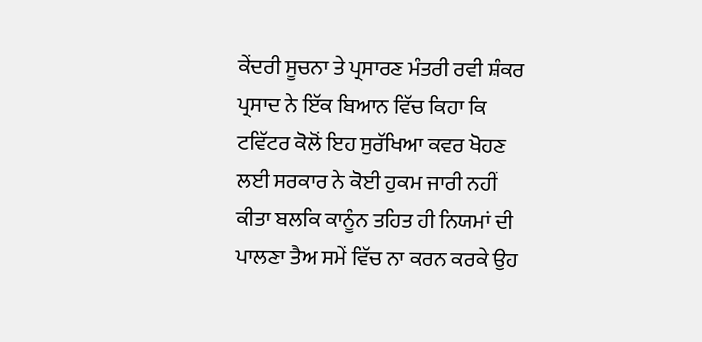ਕੇਂਦਰੀ ਸੂਚਨਾ ਤੇ ਪ੍ਰਸਾਰਣ ਮੰਤਰੀ ਰਵੀ ਸ਼ੰਕਰ ਪ੍ਰਸਾਦ ਨੇ ਇੱਕ ਬਿਆਨ ਵਿੱਚ ਕਿਹਾ ਕਿ ਟਵਿੱਟਰ ਕੋਲੋਂ ਇਹ ਸੁਰੱਖਿਆ ਕਵਰ ਖੋਹਣ ਲਈ ਸਰਕਾਰ ਨੇ ਕੋਈ ਹੁਕਮ ਜਾਰੀ ਨਹੀਂ ਕੀਤਾ ਬਲਕਿ ਕਾਨੂੰਨ ਤਹਿਤ ਹੀ ਨਿਯਮਾਂ ਦੀ ਪਾਲਣਾ ਤੈਅ ਸਮੇਂ ਵਿੱਚ ਨਾ ਕਰਨ ਕਰਕੇ ਉਹ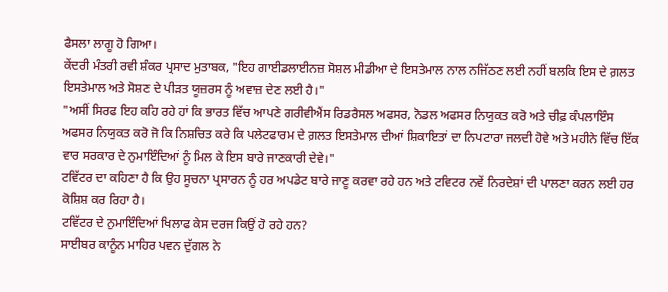ਫੈਸਲਾ ਲਾਗੂ ਹੋ ਗਿਆ।
ਕੇਂਦਰੀ ਮੰਤਰੀ ਰਵੀ ਸ਼ੰਕਰ ਪ੍ਰਸਾਦ ਮੁਤਾਬਕ, "ਇਹ ਗਾਈਡਲਾਈਨਜ਼ ਸੋਸ਼ਲ ਮੀਡੀਆ ਦੇ ਇਸਤੇਮਾਲ ਨਾਲ ਨਜਿੱਠਣ ਲਈ ਨਹੀਂ ਬਲਕਿ ਇਸ ਦੇ ਗ਼ਲਤ ਇਸਤੇਮਾਲ ਅਤੇ ਸੋਸ਼ਣ ਦੇ ਪੀੜਤ ਯੂਜ਼ਰਸ ਨੂੰ ਅਵਾਜ਼ ਦੇਣ ਲਈ ਹੈ।"
"ਅਸੀਂ ਸਿਰਫ ਇਹ ਕਹਿ ਰਹੇ ਹਾਂ ਕਿ ਭਾਰਤ ਵਿੱਚ ਆਪਣੇ ਗਰੀਵੀਐਂਸ ਰਿਡਰੈਸਲ ਅਫਸਰ, ਨੋਡਲ ਅਫਸਰ ਨਿਯੁਕਤ ਕਰੋ ਅਤੇ ਚੀਫ਼ ਕੰਪਲਾਇੰਸ ਅਫਸਰ ਨਿਯੁਕਤ ਕਰੋ ਜੋ ਕਿ ਨਿਸ਼ਚਿਤ ਕਰੇ ਕਿ ਪਲੇਟਫਾਰਮ ਦੇ ਗ਼ਲਤ ਇਸਤੇਮਾਲ ਦੀਆਂ ਸ਼ਿਕਾਇਤਾਂ ਦਾ ਨਿਪਟਾਰਾ ਜਲਦੀ ਹੋਵੇ ਅਤੇ ਮਹੀਨੇ ਵਿੱਚ ਇੱਕ ਵਾਰ ਸਰਕਾਰ ਦੇ ਨੁਮਾਇੰਦਿਆਂ ਨੂੰ ਮਿਲ ਕੇ ਇਸ ਬਾਰੇ ਜਾਣਕਾਰੀ ਦੇਵੇ।"
ਟਵਿੱਟਰ ਦਾ ਕਹਿਣਾ ਹੈ ਕਿ ਉਹ ਸੂਚਨਾ ਪ੍ਰਸਾਰਨ ਨੂੰ ਹਰ ਅਪਡੇਟ ਬਾਰੇ ਜਾਣੂ ਕਰਵਾ ਰਹੇ ਹਨ ਅਤੇ ਟਵਿਟਰ ਨਵੇਂ ਨਿਰਦੇਸ਼ਾਂ ਦੀ ਪਾਲਣਾ ਕਰਨ ਲਈ ਹਰ ਕੋਸ਼ਿਸ਼ ਕਰ ਰਿਹਾ ਹੈ।
ਟਵਿੱਟਰ ਦੇ ਨੁਮਾਇੰਦਿਆਂ ਖਿਲਾਫ ਕੇਸ ਦਰਜ ਕਿਉਂ ਹੋ ਰਹੇ ਹਨ?
ਸਾਈਬਰ ਕਾਨੂੰਨ ਮਾਹਿਰ ਪਵਨ ਦੁੱਗਲ ਨੇ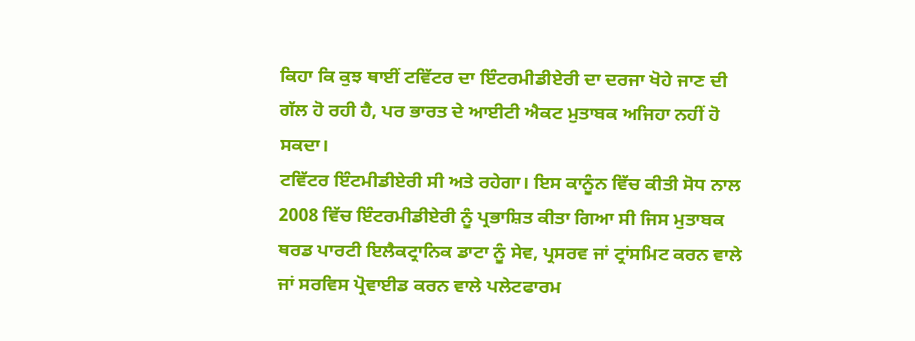ਕਿਹਾ ਕਿ ਕੁਝ ਥਾਈਂ ਟਵਿੱਟਰ ਦਾ ਇੰਟਰਮੀਡੀਏਰੀ ਦਾ ਦਰਜਾ ਖੋਹੇ ਜਾਣ ਦੀ ਗੱਲ ਹੋ ਰਹੀ ਹੈ, ਪਰ ਭਾਰਤ ਦੇ ਆਈਟੀ ਐਕਟ ਮੁਤਾਬਕ ਅਜਿਹਾ ਨਹੀਂ ਹੋ ਸਕਦਾ।
ਟਵਿੱਟਰ ਇੰਟਮੀਡੀਏਰੀ ਸੀ ਅਤੇ ਰਹੇਗਾ। ਇਸ ਕਾਨੂੰਨ ਵਿੱਚ ਕੀਤੀ ਸੋਧ ਨਾਲ 2008 ਵਿੱਚ ਇੰਟਰਮੀਡੀਏਰੀ ਨੂੰ ਪ੍ਰਭਾਸ਼ਿਤ ਕੀਤਾ ਗਿਆ ਸੀ ਜਿਸ ਮੁਤਾਬਕ ਥਰਡ ਪਾਰਟੀ ਇਲੈਕਟ੍ਰਾਨਿਕ ਡਾਟਾ ਨੂੰ ਸੇਵ, ਪ੍ਰਸਰਵ ਜਾਂ ਟ੍ਰਾਂਸਮਿਟ ਕਰਨ ਵਾਲੇ ਜਾਂ ਸਰਵਿਸ ਪ੍ਰੋਵਾਈਡ ਕਰਨ ਵਾਲੇ ਪਲੇਟਫਾਰਮ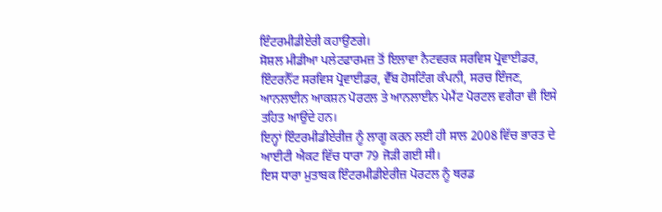ਇੰਟਰਮੀਡੀਏਰੀ ਕਹਾਉਣਗੇ।
ਸੋਸ਼ਲ ਮੀਡੀਆ ਪਲੇਟਫਾਰਮਜ਼ ਤੋਂ ਇਲਾਵਾ ਨੈਟਵਰਕ ਸਰਵਿਸ ਪ੍ਰੋਵਾਈਡਰ, ਇੰਟਰਨੈੱਟ ਸਰਵਿਸ ਪ੍ਰੋਵਾਈਡਰ, ਵੈੱਬ ਹੋਸਟਿੰਗ ਕੰਪਨੀ, ਸਰਚ ਇੰਜਣ, ਆਨਲਾਈਨ ਆਕਸ਼ਨ ਪੋਰਟਲ ਤੇ ਆਨਲਾਈਨ ਪੇਮੈਂਟ ਪੋਰਟਲ ਵਗੈਰਾ ਵੀ ਇਸੇ ਤਹਿਤ ਆਉਂਦੇ ਹਨ।
ਇਨ੍ਹਾਂ ਇੰਟਰਮੀਡੀਏਰੀਜ਼ ਨੂੰ ਲਾਗੂ ਕਰਨ ਲਈ ਹੀ ਸਾਲ 2008 ਵਿੱਚ ਭਾਰਤ ਦੇ ਆਈਟੀ ਐਕਟ ਵਿੱਚ ਧਾਰਾ 79 ਜੋੜੀ ਗਈ ਸੀ।
ਇਸ ਧਾਰਾ ਮੁਤਾਬਕ ਇੰਟਰਮੀਡੀਏਰੀਜ਼ ਪੋਰਟਲ ਨੂੰ ਥਰਡ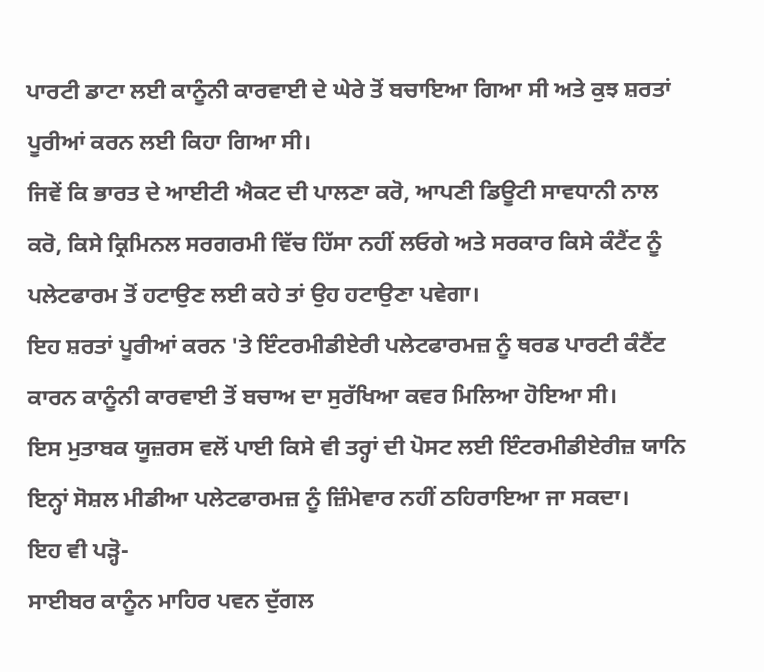ਪਾਰਟੀ ਡਾਟਾ ਲਈ ਕਾਨੂੰਨੀ ਕਾਰਵਾਈ ਦੇ ਘੇਰੇ ਤੋਂ ਬਚਾਇਆ ਗਿਆ ਸੀ ਅਤੇ ਕੁਝ ਸ਼ਰਤਾਂ ਪੂਰੀਆਂ ਕਰਨ ਲਈ ਕਿਹਾ ਗਿਆ ਸੀ।
ਜਿਵੇਂ ਕਿ ਭਾਰਤ ਦੇ ਆਈਟੀ ਐਕਟ ਦੀ ਪਾਲਣਾ ਕਰੋ, ਆਪਣੀ ਡਿਊਟੀ ਸਾਵਧਾਨੀ ਨਾਲ ਕਰੋ, ਕਿਸੇ ਕ੍ਰਿਮਿਨਲ ਸਰਗਰਮੀ ਵਿੱਚ ਹਿੱਸਾ ਨਹੀਂ ਲਓਗੇ ਅਤੇ ਸਰਕਾਰ ਕਿਸੇ ਕੰਟੈਂਟ ਨੂੰ ਪਲੇਟਫਾਰਮ ਤੋਂ ਹਟਾਉਣ ਲਈ ਕਹੇ ਤਾਂ ਉਹ ਹਟਾਉਣਾ ਪਵੇਗਾ।
ਇਹ ਸ਼ਰਤਾਂ ਪੂਰੀਆਂ ਕਰਨ 'ਤੇ ਇੰਟਰਮੀਡੀਏਰੀ ਪਲੇਟਫਾਰਮਜ਼ ਨੂੰ ਥਰਡ ਪਾਰਟੀ ਕੰਟੈਂਟ ਕਾਰਨ ਕਾਨੂੰਨੀ ਕਾਰਵਾਈ ਤੋਂ ਬਚਾਅ ਦਾ ਸੁਰੱਖਿਆ ਕਵਰ ਮਿਲਿਆ ਹੋਇਆ ਸੀ।
ਇਸ ਮੁਤਾਬਕ ਯੂਜ਼ਰਸ ਵਲੋਂ ਪਾਈ ਕਿਸੇ ਵੀ ਤਰ੍ਹਾਂ ਦੀ ਪੋਸਟ ਲਈ ਇੰਟਰਮੀਡੀਏਰੀਜ਼ ਯਾਨਿ ਇਨ੍ਹਾਂ ਸੋਸ਼ਲ ਮੀਡੀਆ ਪਲੇਟਫਾਰਮਜ਼ ਨੂੰ ਜ਼ਿੰਮੇਵਾਰ ਨਹੀਂ ਠਹਿਰਾਇਆ ਜਾ ਸਕਦਾ।
ਇਹ ਵੀ ਪੜ੍ਹੋ-
ਸਾਈਬਰ ਕਾਨੂੰਨ ਮਾਹਿਰ ਪਵਨ ਦੁੱਗਲ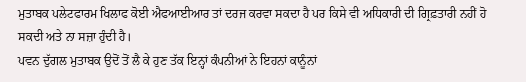ਮੁਤਾਬਕ ਪਲੇਟਫਾਰਮ ਖਿਲਾਫ ਕੋਈ ਐਫਆਈਆਰ ਤਾਂ ਦਰਜ ਕਰਵਾ ਸਕਦਾ ਹੈ ਪਰ ਕਿਸੇ ਵੀ ਅਧਿਕਾਰੀ ਦੀ ਗ੍ਰਿਫ਼ਤਾਰੀ ਨਹੀਂ ਹੋ ਸਕਦੀ ਅਤੇ ਨਾ ਸਜ਼ਾ ਹੁੰਦੀ ਹੈ।
ਪਵਨ ਦੁੱਗਲ ਮੁਤਾਬਕ ਉਦੋਂ ਤੋਂ ਲੈ ਕੇ ਹੁਣ ਤੱਕ ਇਨ੍ਹਾਂ ਕੰਪਨੀਆਂ ਨੇ ਇਹਨਾਂ ਕਾਨੂੰਨਾਂ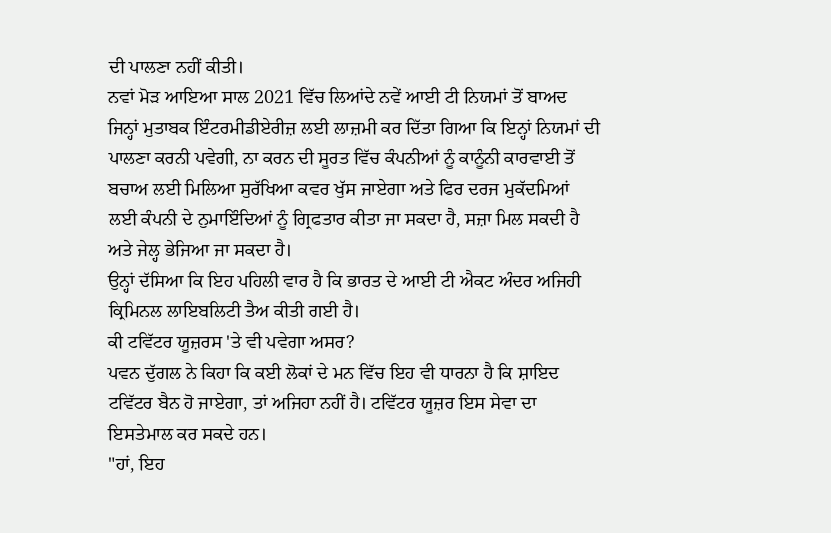ਦੀ ਪਾਲਣਾ ਨਹੀਂ ਕੀਤੀ।
ਨਵਾਂ ਮੋੜ ਆਇਆ ਸਾਲ 2021 ਵਿੱਚ ਲਿਆਂਦੇ ਨਵੇਂ ਆਈ ਟੀ ਨਿਯਮਾਂ ਤੋਂ ਬਾਅਦ ਜਿਨ੍ਹਾਂ ਮੁਤਾਬਕ ਇੰਟਰਮੀਡੀਏਰੀਜ਼ ਲਈ ਲਾਜ਼ਮੀ ਕਰ ਦਿੱਤਾ ਗਿਆ ਕਿ ਇਨ੍ਹਾਂ ਨਿਯਮਾਂ ਦੀ ਪਾਲਣਾ ਕਰਨੀ ਪਵੇਗੀ, ਨਾ ਕਰਨ ਦੀ ਸੂਰਤ ਵਿੱਚ ਕੰਪਨੀਆਂ ਨੂੰ ਕਾਨੂੰਨੀ ਕਾਰਵਾਈ ਤੋਂ ਬਚਾਅ ਲਈ ਮਿਲਿਆ ਸੁਰੱਖਿਆ ਕਵਰ ਖੁੱਸ ਜਾਏਗਾ ਅਤੇ ਫਿਰ ਦਰਜ ਮੁਕੱਦਮਿਆਂ ਲਈ ਕੰਪਨੀ ਦੇ ਨੁਮਾਇੰਦਿਆਂ ਨੂੰ ਗ੍ਰਿਫਤਾਰ ਕੀਤਾ ਜਾ ਸਕਦਾ ਹੈ, ਸਜ਼ਾ ਮਿਲ ਸਕਦੀ ਹੈ ਅਤੇ ਜੇਲ੍ਹ ਭੇਜਿਆ ਜਾ ਸਕਦਾ ਹੈ।
ਉਨ੍ਹਾਂ ਦੱਸਿਆ ਕਿ ਇਹ ਪਹਿਲੀ ਵਾਰ ਹੈ ਕਿ ਭਾਰਤ ਦੇ ਆਈ ਟੀ ਐਕਟ ਅੰਦਰ ਅਜਿਹੀ ਕ੍ਰਿਮਿਨਲ ਲਾਇਬਲਿਟੀ ਤੈਅ ਕੀਤੀ ਗਈ ਹੈ।
ਕੀ ਟਵਿੱਟਰ ਯੂਜ਼ਰਸ 'ਤੇ ਵੀ ਪਵੇਗਾ ਅਸਰ?
ਪਵਨ ਦੁੱਗਲ ਨੇ ਕਿਹਾ ਕਿ ਕਈ ਲੋਕਾਂ ਦੇ ਮਨ ਵਿੱਚ ਇਹ ਵੀ ਧਾਰਨਾ ਹੈ ਕਿ ਸ਼ਾਇਦ ਟਵਿੱਟਰ ਬੈਨ ਹੋ ਜਾਏਗਾ, ਤਾਂ ਅਜਿਹਾ ਨਹੀਂ ਹੈ। ਟਵਿੱਟਰ ਯੂਜ਼ਰ ਇਸ ਸੇਵਾ ਦਾ ਇਸਤੇਮਾਲ ਕਰ ਸਕਦੇ ਹਨ।
"ਹਾਂ, ਇਹ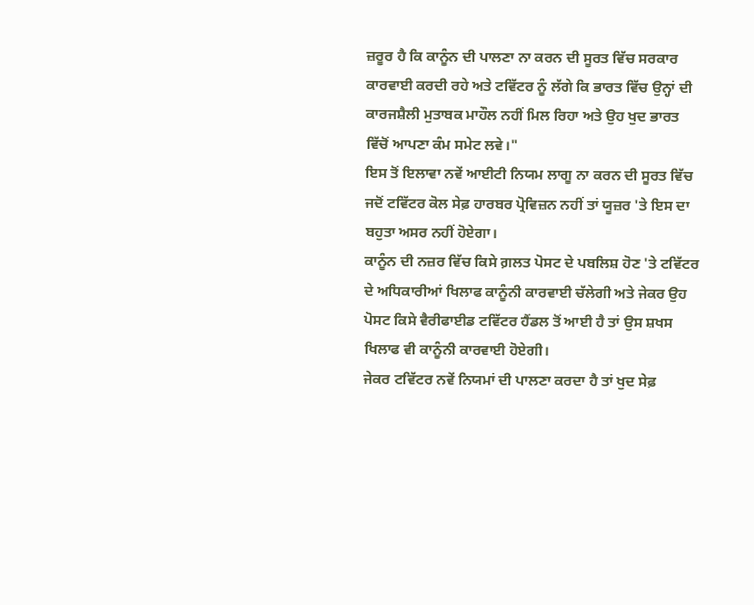ਜ਼ਰੂਰ ਹੈ ਕਿ ਕਾਨੂੰਨ ਦੀ ਪਾਲਣਾ ਨਾ ਕਰਨ ਦੀ ਸੂਰਤ ਵਿੱਚ ਸਰਕਾਰ ਕਾਰਵਾਈ ਕਰਦੀ ਰਹੇ ਅਤੇ ਟਵਿੱਟਰ ਨੂੰ ਲੱਗੇ ਕਿ ਭਾਰਤ ਵਿੱਚ ਉਨ੍ਹਾਂ ਦੀ ਕਾਰਜਸ਼ੈਲੀ ਮੁਤਾਬਕ ਮਾਹੌਲ ਨਹੀਂ ਮਿਲ ਰਿਹਾ ਅਤੇ ਉਹ ਖੁਦ ਭਾਰਤ ਵਿੱਚੋਂ ਆਪਣਾ ਕੰਮ ਸਮੇਟ ਲਵੇ।"
ਇਸ ਤੋਂ ਇਲਾਵਾ ਨਵੇਂ ਆਈਟੀ ਨਿਯਮ ਲਾਗੂ ਨਾ ਕਰਨ ਦੀ ਸੂਰਤ ਵਿੱਚ ਜਦੋਂ ਟਵਿੱਟਰ ਕੋਲ ਸੇਫ਼ ਹਾਰਬਰ ਪ੍ਰੋਵਿਜ਼ਨ ਨਹੀਂ ਤਾਂ ਯੂਜ਼ਰ 'ਤੇ ਇਸ ਦਾ ਬਹੁਤਾ ਅਸਰ ਨਹੀਂ ਹੋਏਗਾ।
ਕਾਨੂੰਨ ਦੀ ਨਜ਼ਰ ਵਿੱਚ ਕਿਸੇ ਗ਼ਲਤ ਪੋਸਟ ਦੇ ਪਬਲਿਸ਼ ਹੋਣ 'ਤੇ ਟਵਿੱਟਰ ਦੇ ਅਧਿਕਾਰੀਆਂ ਖਿਲਾਫ ਕਾਨੂੰਨੀ ਕਾਰਵਾਈ ਚੱਲੇਗੀ ਅਤੇ ਜੇਕਰ ਉਹ ਪੋਸਟ ਕਿਸੇ ਵੈਰੀਫਾਈਡ ਟਵਿੱਟਰ ਹੈਂਡਲ ਤੋਂ ਆਈ ਹੈ ਤਾਂ ਉਸ ਸ਼ਖਸ ਖਿਲਾਫ ਵੀ ਕਾਨੂੰਨੀ ਕਾਰਵਾਈ ਹੋਏਗੀ।
ਜੇਕਰ ਟਵਿੱਟਰ ਨਵੇਂ ਨਿਯਮਾਂ ਦੀ ਪਾਲਣਾ ਕਰਦਾ ਹੈ ਤਾਂ ਖੁਦ ਸੇਫ਼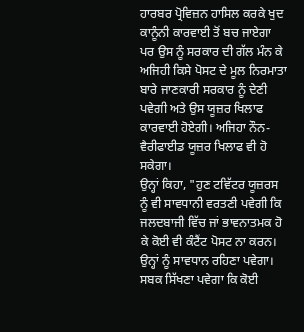ਹਾਰਬਰ ਪ੍ਰੋਵਿਜ਼ਨ ਹਾਸਿਲ ਕਰਕੇ ਖੁਦ ਕਾਨੂੰਨੀ ਕਾਰਵਾਈ ਤੋਂ ਬਚ ਜਾਏਗਾ ਪਰ ਉਸ ਨੂੰ ਸਰਕਾਰ ਦੀ ਗੱਲ ਮੰਨ ਕੇ ਅਜਿਹੀ ਕਿਸੇ ਪੋਸਟ ਦੇ ਮੂਲ ਨਿਰਮਾਤਾ ਬਾਰੇ ਜਾਣਕਾਰੀ ਸਰਕਾਰ ਨੂੰ ਦੇਣੀ ਪਵੇਗੀ ਅਤੇ ਉਸ ਯੂਜ਼ਰ ਖਿਲਾਫ ਕਾਰਵਾਈ ਹੋਏਗੀ। ਅਜਿਹਾ ਨੌਨ-ਵੈਰੀਫਾਈਡ ਯੂਜ਼ਰ ਖਿਲਾਫ ਵੀ ਹੋ ਸਕੇਗਾ।
ਉਨ੍ਹਾਂ ਕਿਹਾ, "ਹੁਣ ਟਵਿੱਟਰ ਯੂਜ਼ਰਸ ਨੂੰ ਵੀ ਸਾਵਧਾਨੀ ਵਰਤਣੀ ਪਵੇਗੀ ਕਿ ਜਲਦਬਾਜੀ ਵਿੱਚ ਜਾਂ ਭਾਵਨਾਤਮਕ ਹੋ ਕੇ ਕੋਈ ਵੀ ਕੰਟੈਂਟ ਪੋਸਟ ਨਾ ਕਰਨ। ਉਨ੍ਹਾਂ ਨੂੰ ਸਾਵਧਾਨ ਰਹਿਣਾ ਪਵੇਗਾ। ਸਬਕ ਸਿੱਖਣਾ ਪਵੇਗਾ ਕਿ ਕੋਈ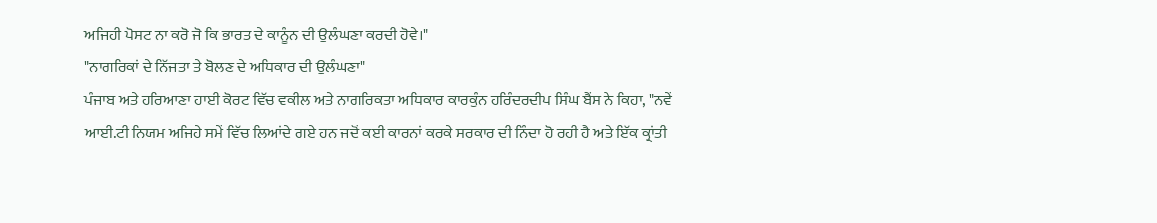ਅਜਿਹੀ ਪੋਸਟ ਨਾ ਕਰੋ ਜੋ ਕਿ ਭਾਰਤ ਦੇ ਕਾਨੂੰਨ ਦੀ ਉਲੰਘਣਾ ਕਰਦੀ ਹੋਵੇ।"
"ਨਾਗਰਿਕਾਂ ਦੇ ਨਿੱਜਤਾ ਤੇ ਬੋਲਣ ਦੇ ਅਧਿਕਾਰ ਦੀ ਉਲੰਘਣਾ"
ਪੰਜਾਬ ਅਤੇ ਹਰਿਆਣਾ ਹਾਈ ਕੋਰਟ ਵਿੱਚ ਵਕੀਲ ਅਤੇ ਨਾਗਰਿਕਤਾ ਅਧਿਕਾਰ ਕਾਰਕੁੰਨ ਹਰਿੰਦਰਦੀਪ ਸਿੰਘ ਬੈਂਸ ਨੇ ਕਿਹਾ, "ਨਵੇਂ ਆਈ.ਟੀ ਨਿਯਮ ਅਜਿਹੇ ਸਮੇਂ ਵਿੱਚ ਲਿਆਂਦੇ ਗਏ ਹਨ ਜਦੋਂ ਕਈ ਕਾਰਨਾਂ ਕਰਕੇ ਸਰਕਾਰ ਦੀ ਨਿੰਦਾ ਹੋ ਰਹੀ ਹੈ ਅਤੇ ਇੱਕ ਕ੍ਰਾਂਤੀ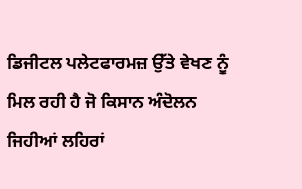ਡਿਜੀਟਲ ਪਲੇਟਫਾਰਮਜ਼ ਉੱਤੇ ਵੇਖਣ ਨੂੰ ਮਿਲ ਰਹੀ ਹੈ ਜੋ ਕਿਸਾਨ ਅੰਦੋਲਨ ਜਿਹੀਆਂ ਲਹਿਰਾਂ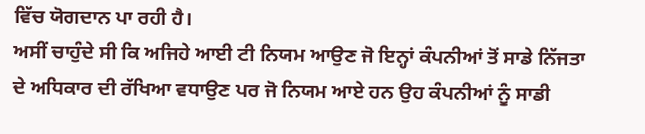ਵਿੱਚ ਯੋਗਦਾਨ ਪਾ ਰਹੀ ਹੈ।
ਅਸੀਂ ਚਾਹੁੰਦੇ ਸੀ ਕਿ ਅਜਿਹੇ ਆਈ ਟੀ ਨਿਯਮ ਆਉਣ ਜੋ ਇਨ੍ਹਾਂ ਕੰਪਨੀਆਂ ਤੋਂ ਸਾਡੇ ਨਿੱਜਤਾ ਦੇ ਅਧਿਕਾਰ ਦੀ ਰੱਖਿਆ ਵਧਾਉਣ ਪਰ ਜੋ ਨਿਯਮ ਆਏ ਹਨ ਉਹ ਕੰਪਨੀਆਂ ਨੂੰ ਸਾਡੀ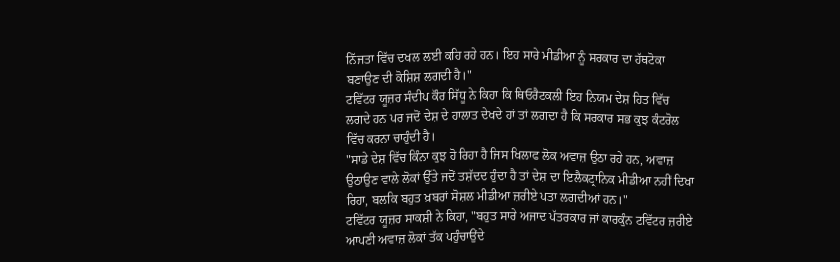ਨਿੱਜਤਾ ਵਿੱਚ ਦਖਲ ਲਈ ਕਹਿ ਰਹੇ ਹਨ। ਇਹ ਸਾਰੇ ਮੀਡੀਆ ਨੂੰ ਸਰਕਾਰ ਦਾ ਹੱਥਟੋਕਾ ਬਣਾਉਣ ਦੀ ਕੋਸ਼ਿਸ਼ ਲਗਦੀ ਹੈ।"
ਟਵਿੱਟਰ ਯੂਜ਼ਰ ਸੰਦੀਪ ਕੌਰ ਸਿੱਧੂ ਨੇ ਕਿਹਾ ਕਿ ਥਿਓਰੈਟਕਲੀ ਇਹ ਨਿਯਮ ਦੇਸ਼ ਹਿਤ ਵਿੱਚ ਲਗਦੇ ਹਨ ਪਰ ਜਦੋਂ ਦੇਸ਼ ਦੇ ਹਾਲਾਤ ਦੇਖਦੇ ਹਾਂ ਤਾਂ ਲਗਦਾ ਹੈ ਕਿ ਸਰਕਾਰ ਸਭ ਕੁਝ ਕੰਟਰੋਲ ਵਿੱਚ ਕਰਨਾ ਚਾਹੁੰਦੀ ਹੈ।
"ਸਾਡੇ ਦੇਸ਼ ਵਿੱਚ ਕਿੰਨਾ ਕੁਝ ਹੋ ਰਿਹਾ ਹੈ ਜਿਸ ਖਿਲਾਫ ਲੋਕ ਅਵਾਜ਼ ਉਠਾ ਰਹੇ ਹਨ, ਅਵਾਜ਼ ਉਠਾਉਣ ਵਾਲੇ ਲੋਕਾਂ ਉੱਤੇ ਜਦੋਂ ਤਸ਼ੱਦਦ ਹੁੰਦਾ ਹੈ ਤਾਂ ਦੇਸ਼ ਦਾ ਇਲੈਕਟ੍ਰਾਨਿਕ ਮੀਡੀਆ ਨਹੀਂ ਦਿਖਾ ਰਿਹਾ, ਬਲਕਿ ਬਹੁਤ ਖ਼ਬਰਾਂ ਸੋਸ਼ਲ ਮੀਡੀਆ ਜ਼ਰੀਏ ਪਤਾ ਲਗਦੀਆਂ ਹਨ।"
ਟਵਿੱਟਰ ਯੂਜ਼ਰ ਸਾਕਸ਼ੀ ਨੇ ਕਿਹਾ, "ਬਹੁਤ ਸਾਰੇ ਅਜਾਦ ਪੱਤਰਕਾਰ ਜਾਂ ਕਾਰਕੁੰਨ ਟਵਿੱਟਰ ਜ਼ਰੀਏ ਆਪਣੀ ਅਵਾਜ਼ ਲੋਕਾਂ ਤੱਕ ਪਹੁੰਚਾਉਂਦੇ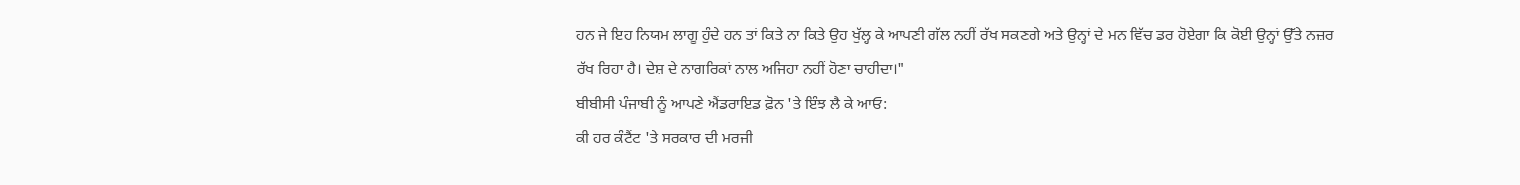ਹਨ ਜੇ ਇਹ ਨਿਯਮ ਲਾਗੂ ਹੁੰਦੇ ਹਨ ਤਾਂ ਕਿਤੇ ਨਾ ਕਿਤੇ ਉਹ ਖੁੱਲ੍ਹ ਕੇ ਆਪਣੀ ਗੱਲ ਨਹੀਂ ਰੱਖ ਸਕਣਗੇ ਅਤੇ ਉਨ੍ਹਾਂ ਦੇ ਮਨ ਵਿੱਚ ਡਰ ਹੋਏਗਾ ਕਿ ਕੋਈ ਉਨ੍ਹਾਂ ਉੱਤੇ ਨਜ਼ਰ ਰੱਖ ਰਿਹਾ ਹੈ। ਦੇਸ਼ ਦੇ ਨਾਗਰਿਕਾਂ ਨਾਲ ਅਜਿਹਾ ਨਹੀਂ ਹੋਣਾ ਚਾਹੀਦਾ।"
ਬੀਬੀਸੀ ਪੰਜਾਬੀ ਨੂੰ ਆਪਣੇ ਐਂਡਰਾਇਡ ਫ਼ੋਨ 'ਤੇ ਇੰਝ ਲੈ ਕੇ ਆਓ:
ਕੀ ਹਰ ਕੰਟੈਂਟ 'ਤੇ ਸਰਕਾਰ ਦੀ ਮਰਜੀ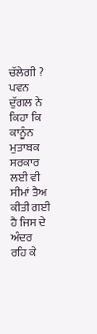ਚੱਲੇਗੀ ?
ਪਵਨ ਦੁੱਗਲ ਨੇ ਕਿਹਾ ਕਿ ਕਾਨੂੰਨ ਮੁਤਾਬਕ ਸਰਕਾਰ ਲਈ ਵੀ ਸੀਮਾਂ ਤੈਅ ਕੀਤੀ ਗਈ ਹੈ ਜਿਸ ਦੇ ਅੰਦਰ ਰਹਿ ਕੇ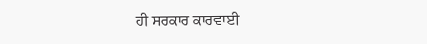ਹੀ ਸਰਕਾਰ ਕਾਰਵਾਈ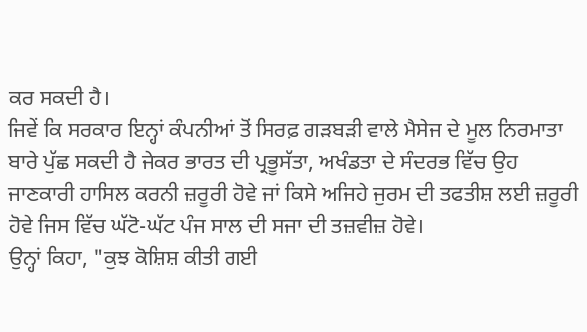ਕਰ ਸਕਦੀ ਹੈ।
ਜਿਵੇਂ ਕਿ ਸਰਕਾਰ ਇਨ੍ਹਾਂ ਕੰਪਨੀਆਂ ਤੋਂ ਸਿਰਫ਼ ਗੜਬੜੀ ਵਾਲੇ ਮੈਸੇਜ ਦੇ ਮੂਲ ਨਿਰਮਾਤਾ ਬਾਰੇ ਪੁੱਛ ਸਕਦੀ ਹੈ ਜੇਕਰ ਭਾਰਤ ਦੀ ਪ੍ਰਭੂਸੱਤਾ, ਅਖੰਡਤਾ ਦੇ ਸੰਦਰਭ ਵਿੱਚ ਉਹ ਜਾਣਕਾਰੀ ਹਾਸਿਲ ਕਰਨੀ ਜ਼ਰੂਰੀ ਹੋਵੇ ਜਾਂ ਕਿਸੇ ਅਜਿਹੇ ਜੁਰਮ ਦੀ ਤਫਤੀਸ਼ ਲਈ ਜ਼ਰੂਰੀ ਹੋਵੇ ਜਿਸ ਵਿੱਚ ਘੱਟੋ-ਘੱਟ ਪੰਜ ਸਾਲ ਦੀ ਸਜਾ ਦੀ ਤਜ਼ਵੀਜ਼ ਹੋਵੇ।
ਉਨ੍ਹਾਂ ਕਿਹਾ, "ਕੁਝ ਕੋਸ਼ਿਸ਼ ਕੀਤੀ ਗਈ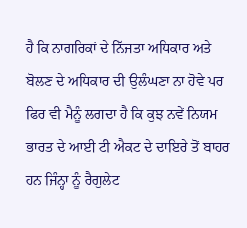ਹੈ ਕਿ ਨਾਗਰਿਕਾਂ ਦੇ ਨਿੱਜਤਾ ਅਧਿਕਾਰ ਅਤੇ ਬੋਲਣ ਦੇ ਅਧਿਕਾਰ ਦੀ ਉਲੰਘਣਾ ਨਾ ਹੋਵੇ ਪਰ ਫਿਰ ਵੀ ਮੈਨੂੰ ਲਗਦਾ ਹੈ ਕਿ ਕੁਝ ਨਵੇਂ ਨਿਯਮ ਭਾਰਤ ਦੇ ਆਈ ਟੀ ਐਕਟ ਦੇ ਦਾਇਰੇ ਤੋਂ ਬਾਹਰ ਹਨ ਜਿੰਨ੍ਹਾ ਨੂੰ ਰੈਗੁਲੇਟ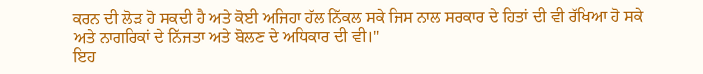ਕਰਨ ਦੀ ਲੋੜ ਹੋ ਸਕਦੀ ਹੈ ਅਤੇ ਕੋਈ ਅਜਿਹਾ ਹੱਲ ਨਿੱਕਲ ਸਕੇ ਜਿਸ ਨਾਲ ਸਰਕਾਰ ਦੇ ਹਿਤਾਂ ਦੀ ਵੀ ਰੱਖਿਆ ਹੋ ਸਕੇ ਅਤੇ ਨਾਗਰਿਕਾਂ ਦੇ ਨਿੱਜਤਾ ਅਤੇ ਬੋਲਣ ਦੇ ਅਧਿਕਾਰ ਦੀ ਵੀ।"
ਇਹ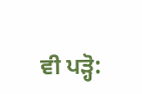ਵੀ ਪੜ੍ਹੋ: